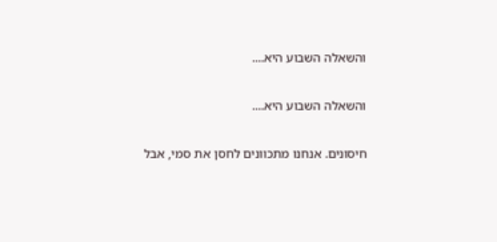והשאלה השבוע היא....

והשאלה השבוע היא....

חיסונים. אנחנו מתכוונים לחסן את סמי, אבל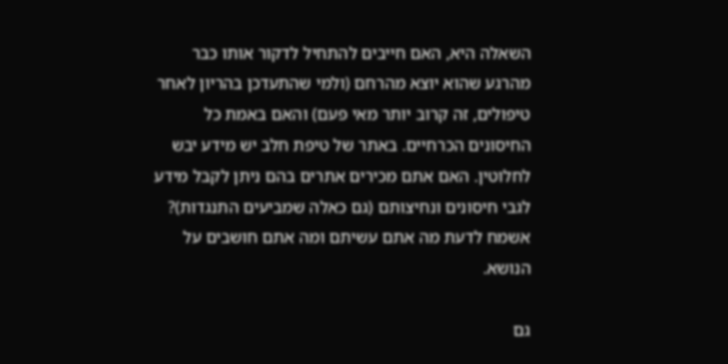השאלה היא, האם חייבים להתחיל לדקור אותו כבר מהרגע שהוא יוצא מהרחם (ולמי שהתעדכן בהריון לאחר טיפולים, זה קרוב יותר מאי פעם) והאם באמת כל החיסונים הכרחיים. באתר של טיפת חלב יש מידע יבש לחלוטין. האם אתם מכירים אתרים בהם ניתן לקבל מידע לגבי חיסונים ונחיצותם (גם כאלה שמביעים התנגדות)? אשמח לדעת מה אתם עשיתם ומה אתם חושבים על הנושא.

גם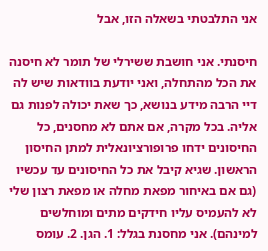אני התלבטתי בשאלה הזו, אבל

חיסנתי. אני חושבת ששירלי של תומר לא חיסנה את הכל מהתחלה, ואני יודעת בוודאות שיש לה דיי הרבה מידע בנושא, כך שאת יכולה לפנות גם אליה. בכל מקרה, אם אתם לא מחסנים, כל החיסונים ידחו פרופורציונאלית למתן החיסון הראשון. שגיא קיבל את כל החיסונים עד עכשיו (גם אם באיחור מפאת מחלה או מפאת רצון שלי לא להעמיס עליו חידקים מתים ומוחלשים למינהם). אני מחסנת בגלל: 1. הגן. 2. עומס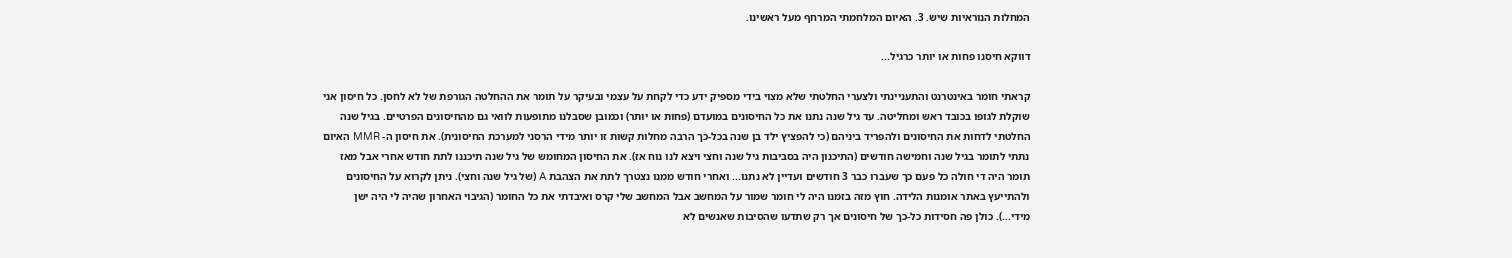המחלות הנוראיות שיש. 3. האיום המלחמתי המרחף מעל ראשינו.

דווקא חיסנו פחות או יותר כרגיל...

קראתי חומר באינטרנט והתעניינתי ולצערי החלטתי שלא מצוי בידי מספיק ידע כדי לקחת על עצמי ובעיקר על תומר את ההחלטה הגורפת של לא לחסן. כל חיסון אני שוקלת לגופו בכובד ראש ומחליטה. עד גיל שנה נתנו את כל החיסונים במועדם (פחות או יותר) וכמובן שסבלנו מתופעות לוואי גם מהחיסונים הפרטיים. בגיל שנה החלטתי לדחות את החיסונים ולהפריד ביניהם (כי להפציץ ילד בן שנה בכל-כך הרבה מחלות קשות זו יותר מידי הרסני למערכת החיסונית). את חיסון ה- MMR האיום נתתי לתומר בגיל שנה וחמישה חודשים (התיכנון היה בסביבות גיל שנה וחצי ויצא לנו נוח אז). את החיסון המחומש של גיל שנה תיכננו לתת חודש אחרי אבל מאז תומר היה די חולה כל פעם כך שעברו כבר 3 חודשים ועדיין לא נתנו... ואחרי חודש ממנו נצטרך לתת את הצהבת A (של גיל שנה וחצי). ניתן לקרוא על החיסונים ולהתייעץ באתר אומנות הלידה. חוץ מזה בזמנו היה לי חומר שמור על המחשב אבל המחשב שלי קרס ואיבדתי את כל החומר (הגיבוי האחרון שהיה לי היה ישן מידי...). כולן פה חסידות כל-כך של חיסונים אך רק שתדעו שהסיבות שאנשים לא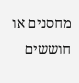מחסנים או חוששים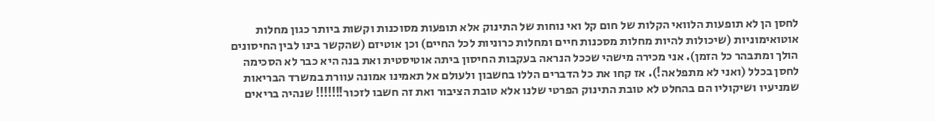לחסן הן לא תופעות הלוואי הקלות של חום קל ואי נוחות של התינוק אלא תופעות מסוכנות וקשות ביותר כגון מחלות אוטואימוניות (שיכולות להיות מחלות מסכנות חיים ומחלות כרוניות לכל החיים) וכן אוטיזם (שהקשר בינו לבין החיסונים הולך ומתבהר כל הזמן). אני מכירה מישהי שככל הנראה בעקבות החיסון ביתה אוטיסטית ואת בנה היא כבר לא הסכימה לחסן בכלל (ואני לא מתפלאה!). אז קחו את כל הדברים הללו בחשבון ולעולם אל תאמינו אמונה עוורת במשרד הבריאות שמניעיו ושיקוליו הם בהחלט לא טובת התינוק הפרטי שלנו אלא טובת הציבור ואת זה חשבו לזכור!!!!!!! שנהיה בריאים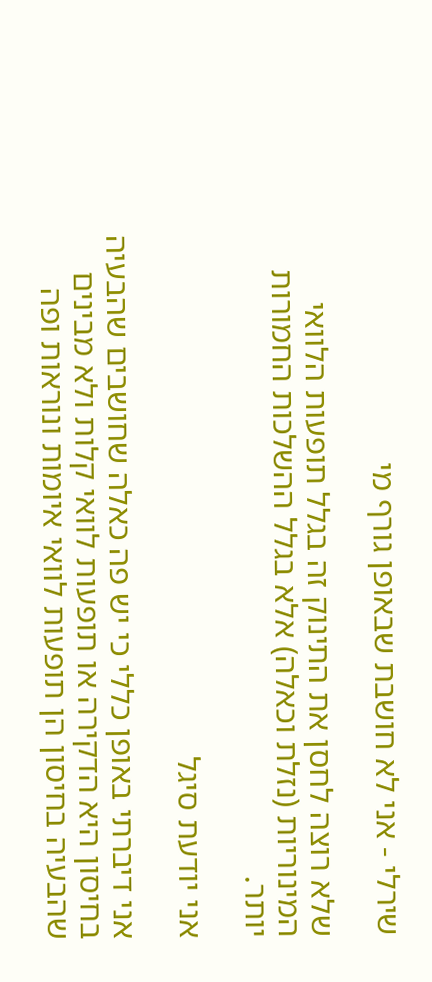שירלי - אני לא חושבת שבאופן גורף מי

שלא רוצה לחסן את התינוק זה בגלל תופעות הלוואי המינוריות (נזלת וכאלה) אלא בגלל ההשלכות החמורות יותר.

אני יודעת סיגל

אני דיברתי באופן כללי כי יש פה כאלה שחושבים שהבעיה בחיסון היא הדקירה או תופעות לוואי קלות ולא מבינים שהבעיה בחיסון הן תופעות לוואי איומות ונוראות ופה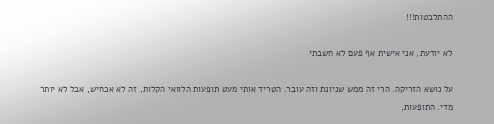ההתלבטות!!!

לא יודעת, אני אישית אף פעם לא חשבתי

על נושא הזריקה. הרי זה ממש שניונת וזה עובר. הטריד אותי מעט תופעות הלוואי הקלות, זה לא אכחיש, אבל לא יותר מדי. התופעות,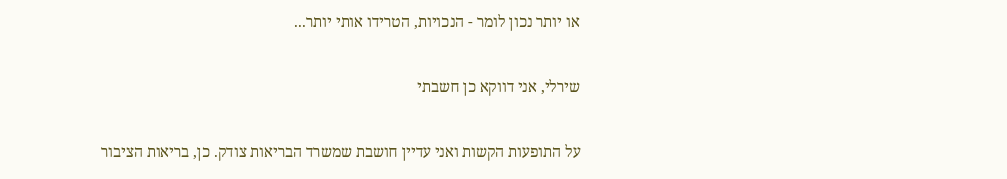או יותר נכון לומר - הנכויות, הטרידו אותי יותר...

שירלי, אני דווקא כן חשבתי

על התופעות הקשות ואני עדיין חושבת שמשרד הבריאות צודק. כן, בריאות הציבור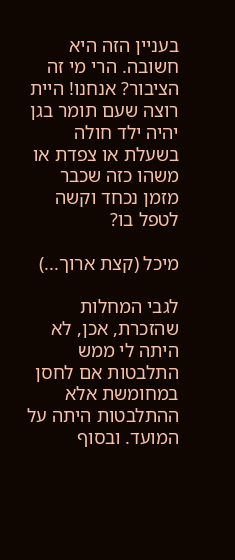בעניין הזה היא חשובה. הרי מי זה הציבור? אנחנו! היית רוצה שעם תומר בגן יהיה ילד חולה בשעלת או צפדת או משהו כזה שכבר מזמן נכחד וקשה לטפל בו?

מיכל (קצת ארוך...)

לגבי המחלות שהזכרת, אכן, לא היתה לי ממש התלבטות אם לחסן במחומשת אלא ההתלבטות היתה על המועד. ובסוף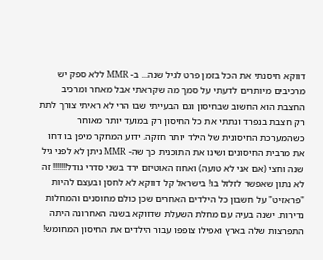דווקא חיסנתי את הכל בזמן פרט לגיל שנה... ב- MMR ללא ספק יש מרכיבים מיותרים לדעתי על סמך מה שקראתי אבל מאחר ומרכיב החצבת הוא החשוב שבחיסון וגם הבעייתי שבו הרי לא ראיתי צורך לתת רק חצבת בנפרד ונתתי את כל החיסון רק במועד יותר מאוחר כשהמערכת החיסונית של הילד יותר חזקה. ידוע המחקר מיפן בו דחו את מרבית החיסונים ושינו את התוכנית כך שה- MMR ניתן לא לפני גיל שנה וחצי (אם אני לא טועה) ואחוז האוטיזם ירד בשני סדרי גודל!!!!!!! זה לא נתון שאפשר לזלזל בו! בישראל קל דווקא לא לחסן ובעצם להיות "פראזיט" על חשבון כל הילדים האחרים שכן כולם מחוסנים והמחלות נדירות. ישנה בעיה עם מחלת השעלת שדווקא בשנה האחרונה היתה התפרצות שלה בארץ ואפילו צופפו עבור הילדים את החיסון המחומש!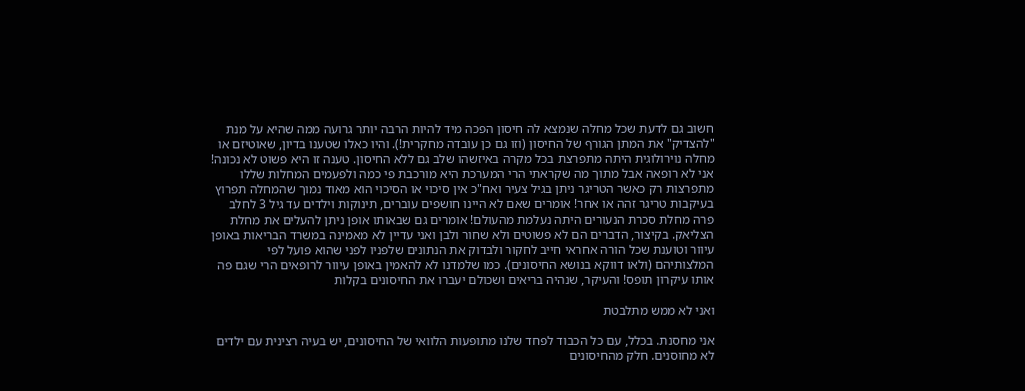חשוב גם לדעת שכל מחלה שנמצא לה חיסון הפכה מיד להיות הרבה יותר גרועה ממה שהיא על מנת "להצדיק" את המתן הגורף של החיסון (וזו גם כן עובדה מחקרית!). והיו כאלו שטענו בדיון, שאוטיזם או מחלה נוירולוגית היתה מתפרצת בכל מקרה באיזשהו שלב גם ללא החיסון. טענה זו היא פשוט לא נכונה! אני לא רופאה אבל מתוך מה שקראתי הרי המערכת היא מורכבת פי כמה ולפעמים המחלות שללו מתפרצות רק כאשר הטריגר ניתן בגיל צעיר ואח"כ אין סיכוי או הסיכוי הוא מאוד נמוך שהמחלה תפרוץ בעיקבות טריגר זהה או אחר! אומרים שאם לא היינו חושפים עוברים, תינוקות וילדים עד גיל 3 לחלב פרה מחלת סכרת הנעורים היתה נעלמת מהעולם! אומרים גם שבאותו אופן ניתן להעלים את מחלת הצליאק. בקיצור, הדברים הם לא פשוטים ולא שחור ולבן ואני עדיין לא מאמינה במשרד הבריאות באופן עיוור וטוענת שכל הורה אחראי חייב לחקור ולבדוק את הנתונים שלפניו לפני שהוא פועל לפי המלצותיהם (ולאו דווקא בנושא החיסונים). כמו שלמדנו לא להאמין באופן עיוור לרופאים הרי שגם פה אותו עיקרון תופס! והעיקר, שנהיה בריאים ושכולם יעברו את החיסונים בקלות

ואני לא ממש מתלבטת

אני מחסנת. בכלל, עם כל הכבוד לפחד שלנו מתופעות הלוואי של החיסונים, יש בעיה רצינית עם ילדים לא מחוסנים. חלק מהחיסונים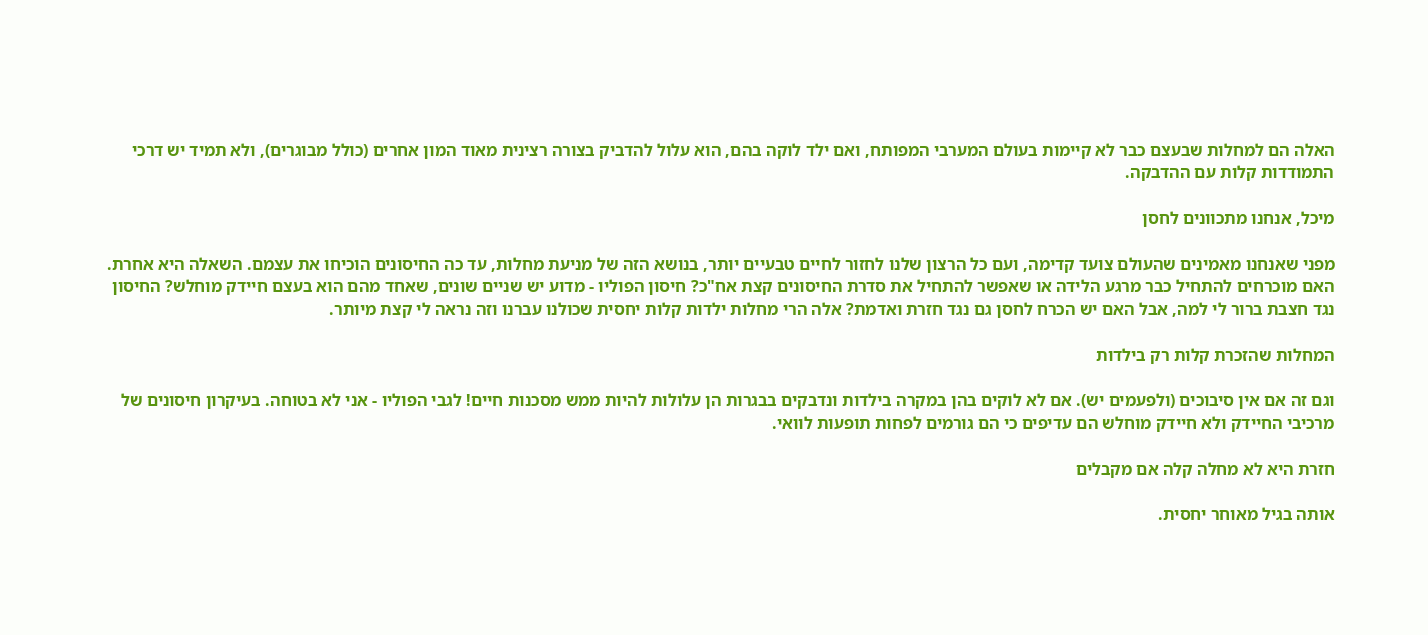האלה הם למחלות שבעצם כבר לא קיימות בעולם המערבי המפותח, ואם ילד לוקה בהם, הוא עלול להדביק בצורה רצינית מאוד המון אחרים (כולל מבוגרים), ולא תמיד יש דרכי התמודדות קלות עם ההדבקה.

מיכל, אנחנו מתכוונים לחסן

מפני שאנחנו מאמינים שהעולם צועד קדימה, ועם כל הרצון שלנו לחזור לחיים טבעיים יותר, בנושא הזה של מניעת מחלות, עד כה החיסונים הוכיחו את עצמם. השאלה היא אחרת. האם מוכרחים להתחיל כבר מרגע הלידה או שאפשר להתחיל את סדרת החיסונים קצת אח"כ? חיסון הפוליו - מדוע יש שניים שונים, שאחד מהם הוא בעצם חיידק מוחלש? החיסון נגד חצבת ברור לי למה, אבל האם יש הכרח לחסן גם נגד חזרת ואדמת? אלה הרי מחלות ילדות קלות יחסית שכולנו עברנו וזה נראה לי קצת מיותר.

המחלות שהזכרת קלות רק בילדות

וגם זה אם אין סיבוכים (ולפעמים יש). אם לא לוקים בהן במקרה בילדות ונדבקים בבגרות הן עלולות להיות ממש מסכנות חיים! לגבי הפוליו - אני לא בטוחה. בעיקרון חיסונים של מרכיבי החיידק ולא חיידק מוחלש הם עדיפים כי הם גורמים לפחות תופעות לוואי.

חזרת היא לא מחלה קלה אם מקבלים

אותה בגיל מאוחר יחסית.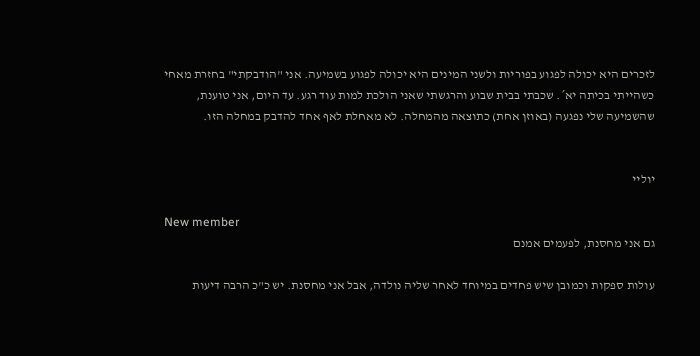לזכרים היא יכולה לפגוע בפוריות ולשני המינים היא יכולה לפגוע בשמיעה. אני "הודבקתי" בחזרת מאחי כשהייתי בכיתה יא´. שכבתי בבית שבוע והרגשתי שאני הולכת למות עוד רגע. עד היום, אני טוענת, שהשמיעה שלי נפגעה (באוזן אחת) כתוצאה מהמחלה. לא מאחלת לאף אחד להדבק במחלה הזו.


יוליי

New member
גם אני מחסנת, לפעמים אמנם

עולות ספקות וכמובן שיש פחדים במיוחד לאחר שליה נולדה, אבל אני מחסנת. יש כ"כ הרבה דיעות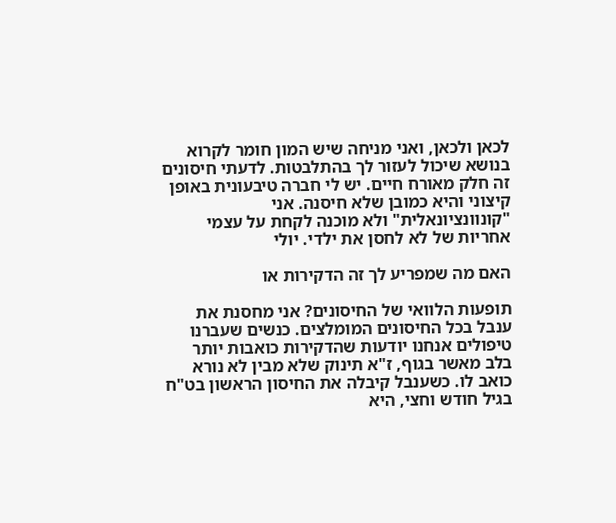לכאן ולכאן, ואני מניחה שיש המון חומר לקרוא בנושא שיכול לעזור לך בהתלבטות. לדעתי חיסונים זה חלק מאורח חיים. יש לי חברה טיבעונית באופן קיצוני והיא כמובן שלא חיסנה. אני "קונוונציונאלית" ולא מוכנה לקחת על עצמי אחריות של לא לחסן את ילדי. יולי

האם מה שמפריע לך זה הדקירות או

תופעות הלוואי של החיסונים? אני מחסנת את ענבל בכל החיסונים המומלצים. כנשים שעברנו טיפולים אנחנו יודעות שהדקירות כואבות יותר בלב מאשר בגוף, ז"א תינוק שלא מבין לא נורא כואב לו. כשענבל קיבלה את החיסון הראשון בט"ח בגיל חודש וחצי, היא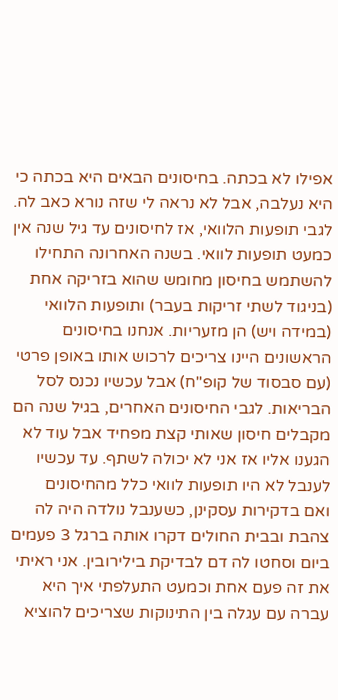אפילו לא בכתה. בחיסונים הבאים היא בכתה כי היא נעלבה, אבל לא נראה לי שזה נורא כאב לה. לגבי תופעות הלוואי, אז לחיסונים עד גיל שנה אין כמעט תופעות לוואי. בשנה האחרונה התחילו להשתמש בחיסון מחומש שהוא בזריקה אחת (בניגוד לשתי זריקות בעבר) ותופעות הלוואי (במידה ויש) הן מזעריות. אנחנו בחיסונים הראשונים היינו צריכים לרכוש אותו באופן פרטי (עם סבסוד של קופ"ח) אבל עכשיו נכנס לסל הבריאות. לגבי החיסונים האחרים, בגיל שנה הם מקבלים חיסון שאותי קצת מפחיד אבל עוד לא הגענו אליו אז אני לא יכולה לשתף. עד עכשיו לענבל לא היו תופעות לוואי כלל מהחיסונים
ואם בדקירות עסקינן, כשענבל נולדה היה לה צהבת ובבית החולים דקרו אותה ברגל 3 פעמים ביום וסחטו לה דם לבדיקת בילירובין. אני ראיתי את זה פעם אחת וכמעט התעלפתי איך היא עברה עם עגלה בין התינוקות שצריכים להוציא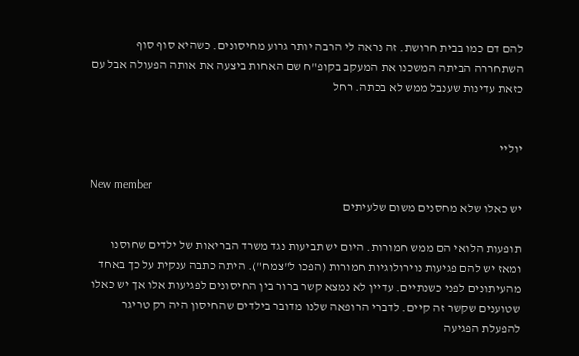להם דם כמו בבית חרושת. זה נראה לי הרבה יותר גרוע מחיסונים. כשהיא סוף סוף השתחררה הביתה המשכנו את המעקב בקופ"ח שם האחות ביצעה את אותה הפעולה אבל עם כזאת עדינות שענבל ממש לא בכתה. רחל


יוליי

New member
יש כאלו שלא מחסנים משום שלעיתים

תופעות הלואי הם ממש חמורות. היום יש תביעות נגד משרד הבריאות של ילדים שחוסנו ומאז יש להם פגיעות נוירולוגיות חמורות (הפכו ל"צמח"). היתה כתבה ענקית על כך באחד מהעיתונים לפני כשנתיים. עדיין לא נמצא קשר ברור בין החיסונים לפגיעות אלו אך יש כאלו שטוענים שקשר זה קיים. לדברי הרופאה שלנו מדובר בילדים שהחיסון היה רק טריגר להפעלת הפגיעה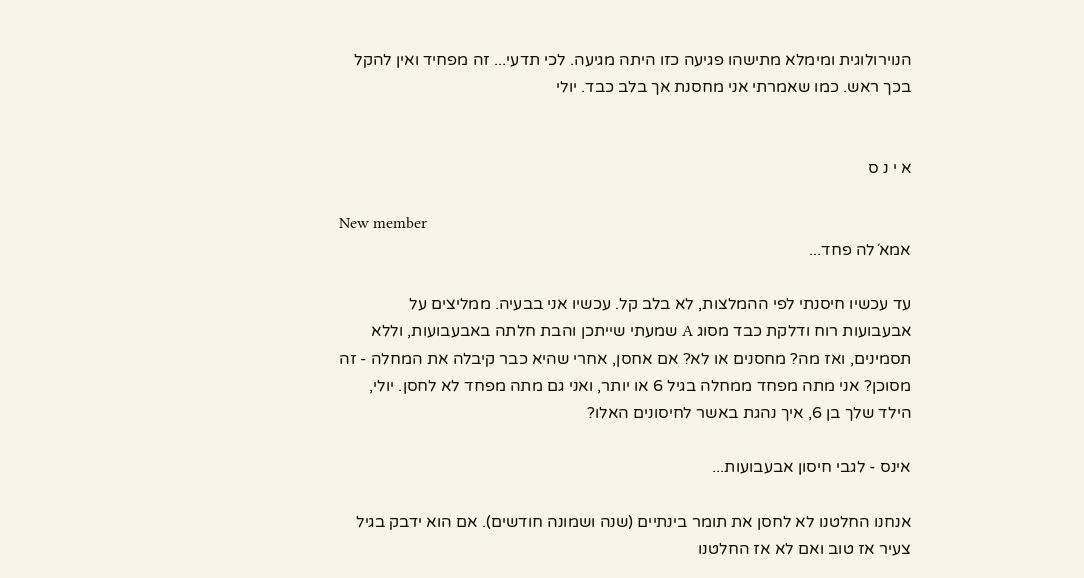הנוירולוגית ומימלא מתישהו פגיעה כזו היתה מגיעה. לכי תדעי... זה מפחיד ואין להקל בכך ראש. כמו שאמרתי אני מחסנת אך בלב כבד. יולי


א י נ ס

New member
אמא´לה פחד...

עד עכשיו חיסנתי לפי ההמלצות, לא בלב קל. עכשיו אני בבעיה. ממליצים על אבעבועות רוח ודלקת כבד מסוג A שמעתי שייתכן והבת חלתה באבעבועות, וללא תסמינים, ואז מה? מחסנים או לא? אם אחסן, אחרי שהיא כבר קיבלה את המחלה - זה מסוכן? אני מתה מפחד ממחלה בגיל 6 או יותר, ואני גם מתה מפחד לא לחסן. יולי, הילד שלך בן 6, איך נהגת באשר לחיסונים האלו?

אינס - לגבי חיסון אבעבועות...

אנחנו החלטנו לא לחסן את תומר בינתיים (שנה ושמונה חודשים). אם הוא ידבק בגיל צעיר אז טוב ואם לא אז החלטנו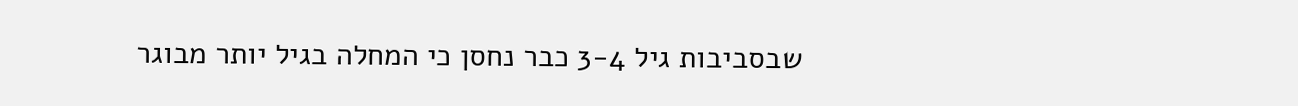שבסביבות גיל 3-4 כבר נחסן כי המחלה בגיל יותר מבוגר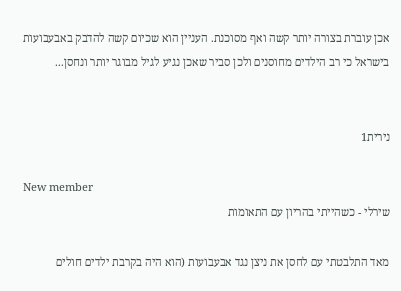אכן עוברת בצורה יותר קשה ואף מסוכנת. העניין הוא שכיום קשה להדבק באבעבועות בישראל כי רב הילדים מחוסנים ולכן סביר שאכן נגיע לגיל מבוגר יותר ונחסן...


נירית1

New member
שירלי - כשהייתי בהריון עם התאומות

מאד התלבטתי עם לחסן את ניצן נגד אבעבועות (הוא היה בקרבת ילדים חולים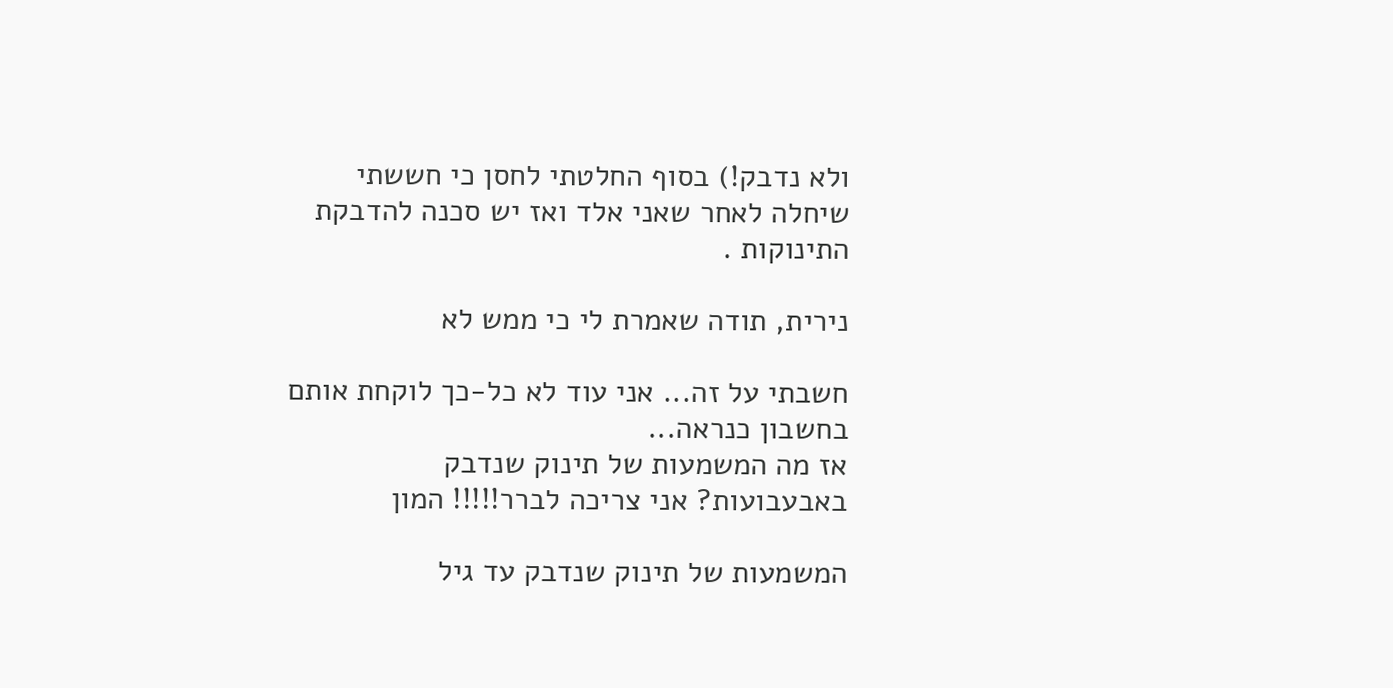ולא נדבק!) בסוף החלטתי לחסן כי חששתי שיחלה לאחר שאני אלד ואז יש סכנה להדבקת התינוקות .

נירית, תודה שאמרת לי כי ממש לא

חשבתי על זה... אני עוד לא כל-כך לוקחת אותם בחשבון כנראה...
אז מה המשמעות של תינוק שנדבק באבעבועות? אני צריכה לברר!!!!! המון

המשמעות של תינוק שנדבק עד גיל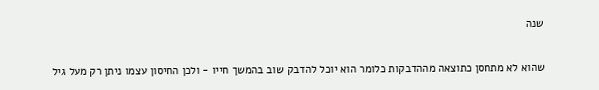שנה

שהוא לא מתחסן כתוצאה מההדבקות כלומר הוא יוכל להדבק שוב בהמשך חייו - ולכן החיסון עצמו ניתן רק מעל גיל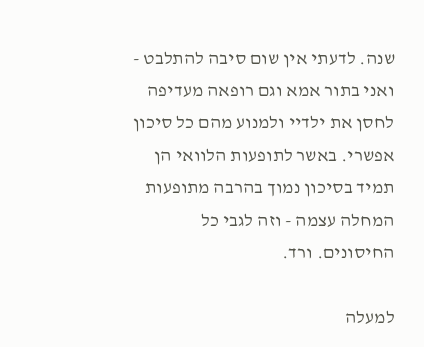שנה. לדעתי אין שום סיבה להתלבט - ואני בתור אמא וגם רופאה מעדיפה לחסן את ילדיי ולמנוע מהם כל סיכון אפשרי. באשר לתופעות הלוואי הן תמיד בסיכון נמוך בהרבה מתופעות המחלה עצמה - וזה לגבי כל החיסונים. ורד.

למעלה